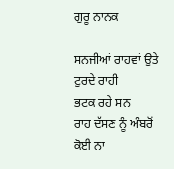ਗੁਰੂ ਨਾਨਕ

ਸਨਜੀਆਂ ਰਾਹਵਾਂ ਉਤੇ ਟੁਰਦੇ ਰਾਹੀ
ਭਟਕ ਰਹੇ ਸਨ
ਰਾਹ ਦੱਸਣ ਨੂੰ ਅੰਬਰੋਂ ਕੋਈ ਨਾ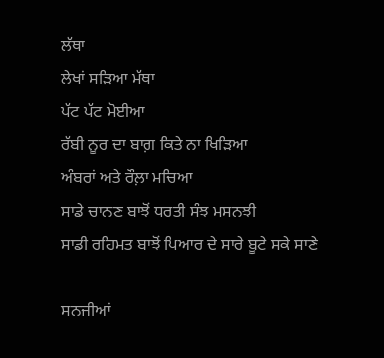ਲੱਥਾ
ਲੇਖਾਂ ਸੜਿਆ ਮੱਥਾ
ਪੱਟ ਪੱਟ ਮੋਈਆ
ਰੱਬੀ ਨੂਰ ਦਾ ਬਾਗ਼ ਕਿਤੇ ਨਾ ਖਿੜਿਆ
ਅੰਬਰਾਂ ਅਤੇ ਰੌਲ਼ਾ ਮਚਿਆ
ਸਾਡੇ ਚਾਨਣ ਬਾਝੋਂ ਧਰਤੀ ਸੰਝ ਮਸਨਝੀ
ਸਾਡੀ ਰਹਿਮਤ ਬਾਝੋਂ ਪਿਆਰ ਦੇ ਸਾਰੇ ਬੂਟੇ ਸਕੇ ਸਾਣੇ

ਸਨਜੀਆਂ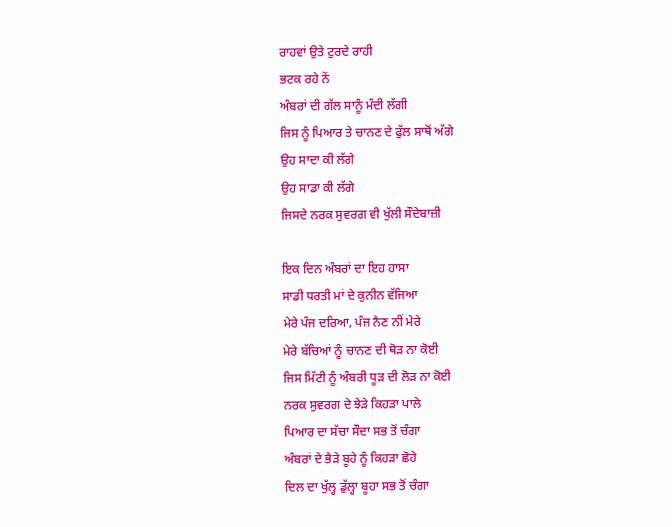ਰਾਹਵਾਂ ਉਤੇ ਟੁਰਦੇ ਰਾਹੀ
ਭਟਕ ਰਹੇ ਨੇਂ
ਅੰਬਰਾਂ ਦੀ ਗੱਲ ਸਾਨੂੰ ਮੰਦੀ ਲੱਗੀ
ਜਿਸ ਨੂੰ ਪਿਆਰ ਤੇ ਚਾਨਣ ਦੇ ਫੁੱਲ ਸਾਥੋਂ ਅੱਗੇ
ਉਹ ਸਾਦਾ ਕੀ ਲੱਗੇ
ਉਹ ਸਾਡਾ ਕੀ ਲੱਗੇ
ਜਿਸਦੇ ਨਰਕ ਸੁਵਰਗ ਵੀ ਖੁੱਲੀ ਸੌਦੇਬਾਜ਼ੀ

ਇਕ ਦਿਨ ਅੰਬਰਾਂ ਦਾ ਇਹ ਹਾਸਾ
ਸਾਡੀ ਧਰਤੀ ਮਾਂ ਦੇ ਕੁਨੀਨ ਵੱਜਿਆ
ਮੇਰੇ ਪੰਜ ਦਰਿਆ, ਪੰਜ ਨੈਣ ਨੀਂ ਮੇਰੇ
ਮੇਰੇ ਬੱਚਿਆਂ ਨੂੰ ਚਾਨਣ ਦੀ ਥੋੜ ਨਾ ਕੋਈ
ਜਿਸ ਮਿੱਟੀ ਨੂੰ ਅੰਬਰੀ ਧੂੜ ਦੀ ਲੋੜ ਨਾ ਕੋਈ
ਨਰਕ ਸੁਵਰਗ ਦੇ ਝੇੜੇ ਕਿਹੜਾ ਪਾਲੇ
ਪਿਆਰ ਦਾ ਸੱਚਾ ਸੌਦਾ ਸਭ ਤੋਂ ਚੰਗਾ
ਅੰਬਰਾਂ ਦੇ ਭੈੜੇ ਬੂਹੇ ਨੂੰ ਕਿਹੜਾ ਛੋਹੇ
ਦਿਲ ਦਾ ਖੁੱਲ੍ਹ ਡੁੱਲ੍ਹਾ ਬੂਹਾ ਸਭ ਤੋਂ ਚੰਗਾ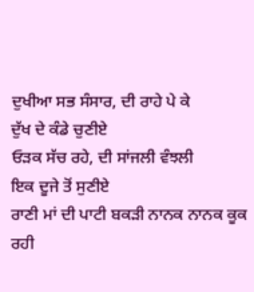ਦੁਖੀਆ ਸਭ ਸੰਸਾਰ, ਦੀ ਰਾਹੇ ਪੇ ਕੇ
ਦੁੱਖ ਦੇ ਕੰਡੇ ਚੁਣੀਏ
ਓੜਕ ਸੱਚ ਰਹੇ, ਦੀ ਸਾਂਜਲੀ ਵੰਝਲੀ
ਇਕ ਦੂਜੇ ਤੋਂ ਸੁਣੀਏ
ਰਾਣੀ ਮਾਂ ਦੀ ਪਾਟੀ ਬਕੜੀ ਨਾਨਕ ਨਾਨਕ ਕੂਕ ਰਹੀ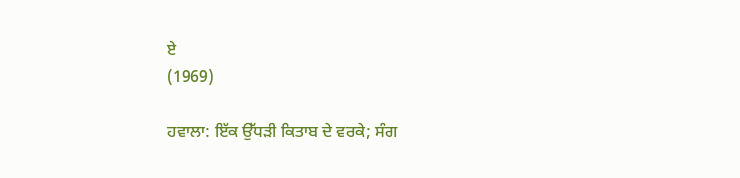ਏ
(1969)

ਹਵਾਲਾ: ਇੱਕ ਉੱਧੜੀ ਕਿਤਾਬ ਦੇ ਵਰਕੇ; ਸੰਗ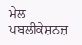ਮੇਲ ਪਬਲੀਕੇਸ਼ਨਜ਼